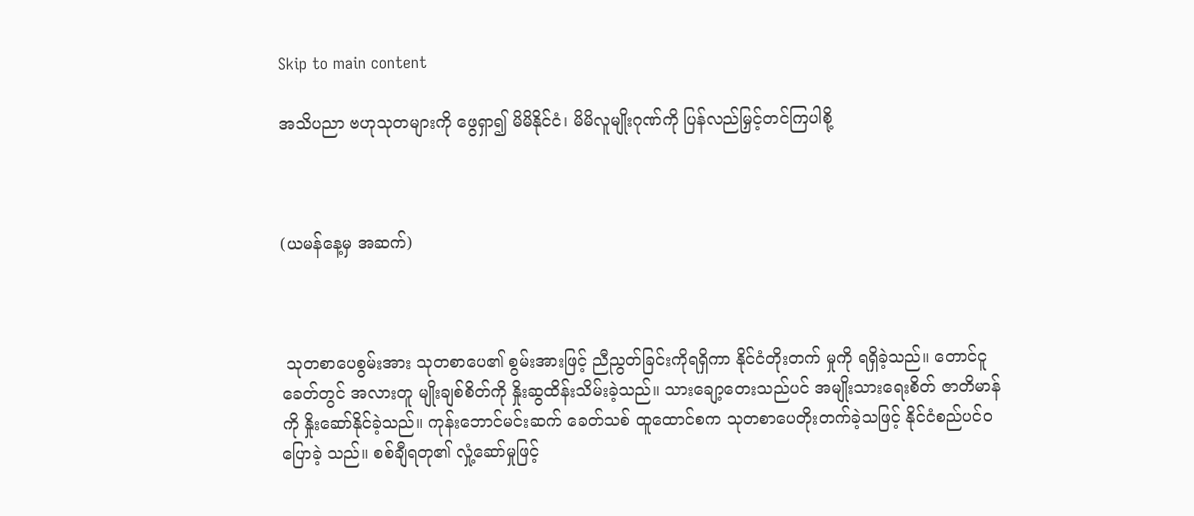Skip to main content

အသိပညာ ဗဟုသုတများကို ဖွေရှာ၍ မိမိနိုင်ငံ၊ မိမိလူမျိုးဂုဏ်ကို ပြန်လည်မြှင့်တင်ကြပါစို့



(ယမန်နေ့မှ အဆက်)



 သုတစာပေစွမ်းအား သုတစာပေ၏ စွမ်းအားဖြင့် ညီညွတ်ခြင်းကိုရရှိကာ နိုင်ငံတိုးတက် မှုကို ရရှိခဲ့သည်။ တောင်ငူခေတ်တွင် အလားတူ မျိုးချစ်စိတ်ကို နှိုးဆွထိန်းသိမ်းခဲ့သည်။ သားချော့တေးသည်ပင် အမျိုးသားရေးစိတ် ဇာတိမာန်ကို နှိုးဆော်နိုင်ခဲ့သည်။ ကုန်းဘောင်မင်းဆက် ခေတ်သစ် ထူထောင်စက သုတစာပေတိုးတက်ခဲ့သဖြင့် နိုင်ငံစည်ပင်ဝပြောခဲ့ သည်။ စစ်ချီရတု၏ လှုံ့ဆော်မှုဖြင့်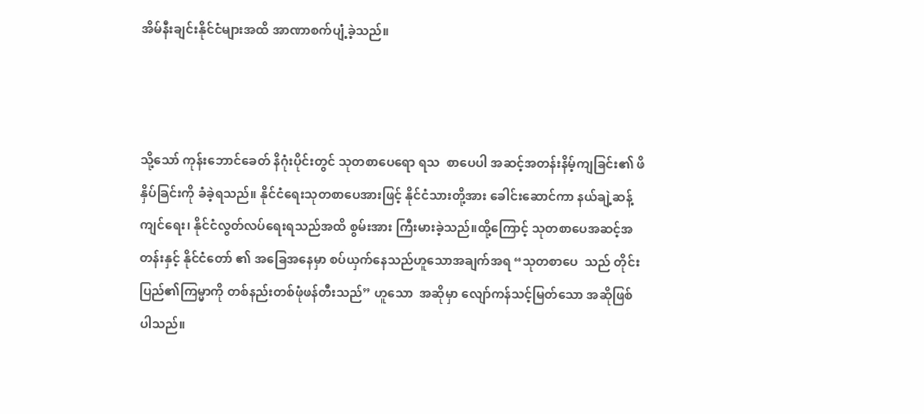အိမ်နီးချင်းနိုင်ငံများအထိ အာဏာစက်ပျံ့ခဲ့သည်။



သို့သော် ကုန်းဘောင်ခေတ် နိဂုံးပိုင်းတွင် သုတစာပေရော ရသ  စာပေပါ အဆင့်အတန်းနိမ့်ကျခြင်း၏ ဖိနှိပ်ခြင်းကို ခံခဲ့ရသည်။ နိုင်ငံရေးသုတစာပေအားဖြင့် နိုင်ငံသားတို့အား ခေါင်းဆောင်ကာ နယ်ချဲ့ဆန့်ကျင်ရေး၊ နိုင်ငံလွတ်လပ်ရေးရသည်အထိ စွမ်းအား ကြီးမားခဲ့သည်။ထို့ကြောင့် သုတစာပေအဆင့်အတန်းနှင့် နိုင်ငံတော် ၏ အခြေအနေမှာ စပ်ယှက်နေသည်ဟူသောအချက်အရ “သုတစာပေ  သည် တိုင်းပြည်၏ကြမ္မာကို တစ်နည်းတစ်ဖုံဖန်တီးသည်” ဟူသော  အဆိုမှာ လျော်ကန်သင့်မြတ်သော အဆိုဖြစ်ပါသည်။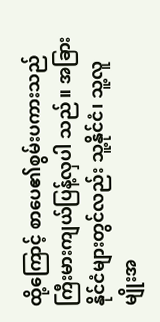ထို့ကြောင့် စာပေ၏စွမ်းပကားသည် ကြီးမားကျယ်ပြန့်လှပါ သည်။ အခြားနိုင်ငံများတွင်လည်း သူ့နိုင်ငံ၊ သူ့လူမျိုးအ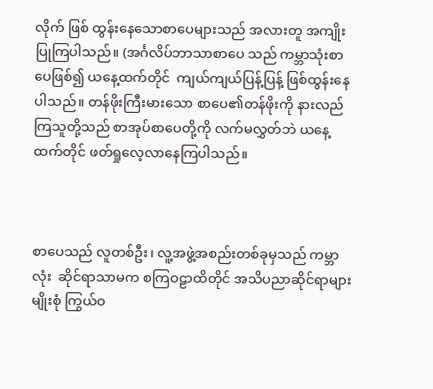လိုက် ဖြစ် ထွန်းနေသောစာပေများသည် အလားတူ အကျိုးပြုကြပါသည်။ (အင်္ဂလိပ်ဘာသာစာပေ သည် ကမ္ဘာသုံးစာပေဖြစ်၍ ယနေ့ထက်တိုင်  ကျယ်ကျယ်ပြန့်ပြန့် ဖြစ်ထွန်းနေပါသည်။ တန်ဖိုးကြီးမားသော စာပေ၏တန်ဖိုးကို နားလည်ကြသူတို့သည် စာအုပ်စာပေတို့ကို လက်မလွှတ်ဘဲ ယနေ့ထက်တိုင် ဖတ်ရှုလေ့လာနေကြပါသည်။



စာပေသည် လူတစ်ဦး၊ လူ့အဖွဲ့အစည်းတစ်ခုမှသည် ကမ္ဘာလုံး  ဆိုင်ရာသာမက စကြဝဠာထိတိုင် အသိပညာဆိုင်ရာများ မျိုးစုံ ကြွယ်ဝ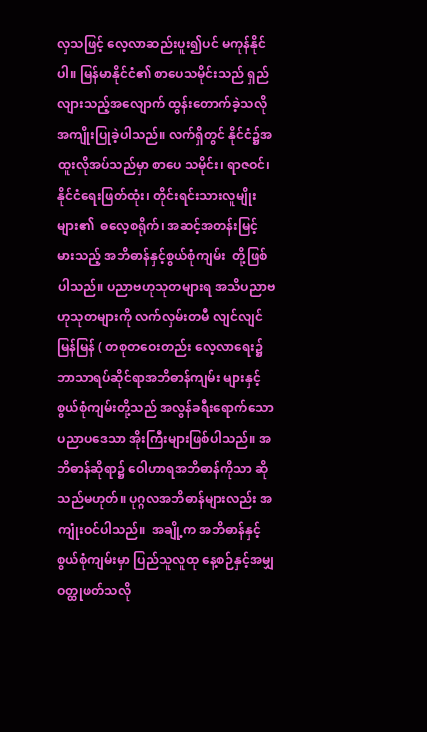လှသဖြင့် လေ့လာဆည်းပူး၍ပင် မကုန်နိုင်ပါ။ မြန်မာနိုင်ငံ၏ စာပေသမိုင်းသည် ရှည်လျားသည့်အလျောက် ထွန်းတောက်ခဲ့သလို အကျိုးပြုခဲ့ပါသည်။ လက်ရှိတွင် နိုင်ငံ၌အထူးလိုအပ်သည်မှာ စာပေ သမိုင်း၊ ရာဇဝင်၊ နိုင်ငံရေးဖြတ်ထုံး၊ တိုင်းရင်းသားလူမျိုးများ၏  ဓလေ့စရိုက်၊ အဆင့်အတန်းမြင့်မားသည့် အဘိဓာန်နှင့်စွယ်စုံကျမ်း  တို့ဖြစ်ပါသည်။ ပညာဗဟုသုတများရ အသိပညာဗဟုသုတများကို လက်လှမ်းတမီ လျင်လျင်မြန်မြန် ( တစုတဝေးတည်း လေ့လာရေး၌ ဘာသာရပ်ဆိုင်ရာအဘိဓာန်ကျမ်း များနှင့် စွယ်စုံကျမ်းတို့သည် အလွန်ခရီးရောက်သော ပညာပဒေသာ အိုးကြီးများဖြစ်ပါသည်။ အဘိဓာန်ဆိုရာ၌ ဝေါဟာရအဘိဓာန်ကိုသာ ဆိုသည်မဟုတ်။ ပုဂ္ဂလအဘိဓာန်များလည်း အကျုံးဝင်ပါသည်။  အချို့က အဘိဓာန်နှင့် စွယ်စုံကျမ်းမှာ ပြည်သူလူထု နေ့စဉ်နှင့်အမျှ  ဝတ္ထုဖတ်သလို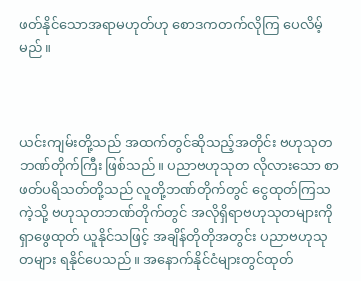ဖတ်နိုင်သောအရာမဟုတ်ဟု စောဒကတက်လိုကြ ပေလိမ့်မည်။



ယင်းကျမ်းတို့သည် အထက်တွင်ဆိုသည့်အတိုင်း ဗဟုသုတ ဘဏ်တိုက်ကြီး ဖြစ်သည်။ ပညာဗဟုသုတ လိုလားသော စာဖတ်ပရိသတ်တို့သည် လူတို့ဘဏ်တိုက်တွင် ငွေထုတ်ကြသကဲ့သို့ ဗဟုသုတဘဏ်တိုက်တွင် အလိုရှိရာဗဟုသုတများကို ရှာဖွေထုတ် ယူနိုင်သဖြင့် အချိန်တိုတိုအတွင်း ပညာဗဟုသုတများ ရနိုင်ပေသည်။ အနောက်နိုင်ငံများတွင်ထုတ်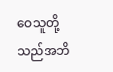ဝေသူတို့သည်အဘိ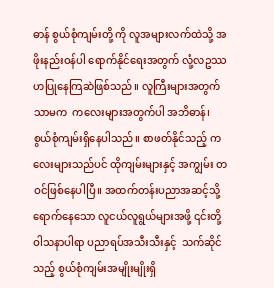ဓာန် စွယ်စုံကျမ်းတို့ ကို လူအများလက်ထဲသို့ အဖိုးနည်းဝန်ပါ ရောက်နိုင်ရေးအတွက် လုံ့လဥဿဟပြုနေကြဆဲဖြစ်သည်။ လူကြီးများအတွက်သာမက  ကလေးများအတွက်ပါ အဘိဓာန်၊ စွယ်စုံကျမ်းရှိနေပါသည်။ စာဖတ်နိုင်သည့် ကလေးများသည်ပင် ထိုကျမ်းများနှင့် အကျွမ်း တဝင်ဖြစ်နေပါပြီ။ အထက်တန်းပညာအဆင့်သို့ရောက်နေသော လူငယ်လူရွယ်များအဖို့ ၎င်းတို့ဝါသနာပါရာ ပညာရပ်အသီးသီးနှင့်  သက်ဆိုင်သည့် စွယ်စုံကျမ်းအမျိုးမျိုးရှိ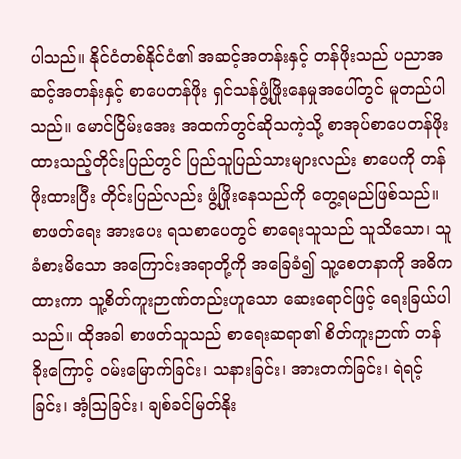ပါသည်။ နိုင်ငံတစ်နိုင်ငံ၏ အဆင့်အတန်းနှင့် တန်ဖိုးသည် ပညာအဆင့်အတန်းနှင့် စာပေတန်ဖိုး ရှင်သန်ဖွံ့ဖြိုးနေမှုအပေါ်တွင် မူတည်ပါသည်။ မောင်ငြိမ်းအေး အထက်တွင်ဆိုသကဲ့သို့ စာအုပ်စာပေတန်ဖိုးထားသည့်တိုင်းပြည်တွင် ပြည်သူပြည်သားများလည်း စာပေကို တန်ဖိုးထားပြီး တိုင်းပြည်လည်း ဖွံ့ဖြိုးနေသည်ကို တွေ့ရမည်ဖြစ်သည်။ စာဖတ်ရေး အားပေး ရသစာပေတွင် စာရေးသူသည် သူသိသော၊ သူခံစားမိသော အကြောင်းအရာတို့ကို အခြေခံ၍ သူ့စေတနာကို အဓိကထားကာ သူ့စိတ်ကူးဉာဏ်တည်းဟူသော ဆေးရောင်ဖြင့် ရေးခြယ်ပါသည်။ ထိုအခါ စာဖတ်သူသည် စာရေးဆရာ၏ စိတ်ကူးဉာဏ် တန်ခိုးကြောင့် ဝမ်းမြောက်ခြင်း၊ သနားခြင်း၊ အားတက်ခြင်း၊ ရဲရင့်ခြင်း၊ အံ့ဩခြင်း၊ ချစ်ခင်မြတ်နိုး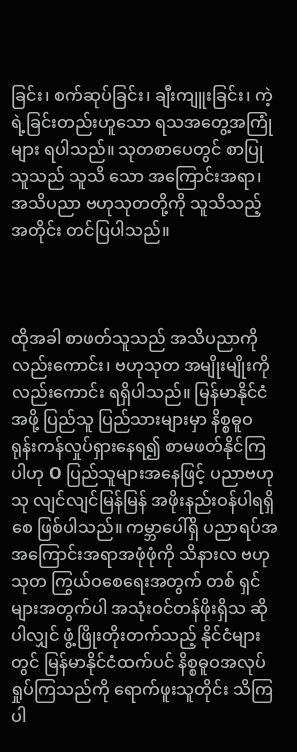ခြင်း၊ စက်ဆုပ်ခြင်း၊ ချီးကျူးခြင်း၊ ကဲ့ရဲ့ခြင်းတည်းဟူသော ရသအတွေ့အကြုံများ ရပါသည်။ သုတစာပေတွင် စာပြုသူသည် သူသိ သော အကြောင်းအရာ၊ အသိပညာ ဗဟုသုတတို့ကို သူသိသည့်အတိုင်း တင်ပြပါသည်။



ထိုအခါ စာဖတ်သူသည် အသိပညာကိုလည်းကောင်း၊ ဗဟုသုတ အမျိုးမျိုးကိုလည်းကောင်း ရရှိပါသည်။ မြန်မာနိုင်ငံအဖို့ ပြည်သူ ပြည်သားများမှာ နိစ္စဓူဝရုန်းကန်လှုပ်ရှားနေရ၍ စာမဖတ်နိုင်ကြပါဟု O ပြည်သူများအနေဖြင့် ပညာဗဟုသု လျင်လျင်မြန်မြန် အဖိုးနည်းဝန်ပါရရှိစေ ဖြစ်ပါသည်။ ကမ္ဘာပေါ်ရှိ ပညာရပ်အ အကြောင်းအရာအဖုံဖုံကို သိနားလ ဗဟုသုတ ကြွယ်ဝစေရေးအတွက် တစ် ရှင်များအတွက်ပါ အသုံးဝင်တန်ဖိုးရှိသ ဆိုပါလျှင် ဖွံ့ဖြိုးတိုးတက်သည့် နိုင်ငံများတွင် မြန်မာနိုင်ငံထက်ပင် နိစ္စဓူဝအလုပ်ရှုပ်ကြသည်ကို ရောက်ဖူးသူတိုင်း သိကြပါ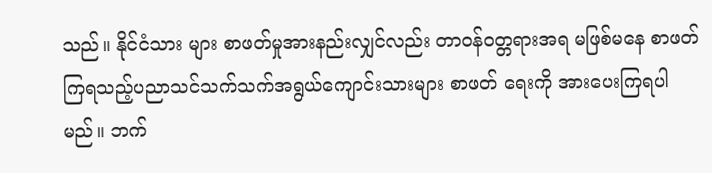သည်။ နိုင်ငံသား များ စာဖတ်မှုအားနည်းလျှင်လည်း တာဝန်ဝတ္တရားအရ မဖြစ်မနေ စာဖတ်ကြရသည့်ပညာသင်သက်သက်အရွယ်ကျောင်းသားများ စာဖတ် ရေးကို အားပေးကြရပါမည်။ ဘက်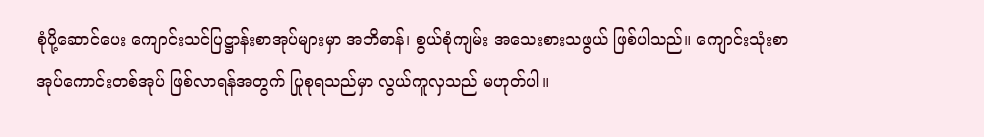စုံပို့ဆောင်ပေး ကျောင်းသင်ပြဋ္ဌာန်းစာအုပ်များမှာ အဘိဓာန်၊ စွယ်စုံကျမ်း အသေးစားသဖွယ် ဖြစ်ပါသည်။ ကျောင်းသုံးစာအုပ်ကောင်းတစ်အုပ် ဖြစ်လာရန်အတွက် ပြုစုရသည်မှာ လွယ်ကူလှသည် မဟုတ်ပါ။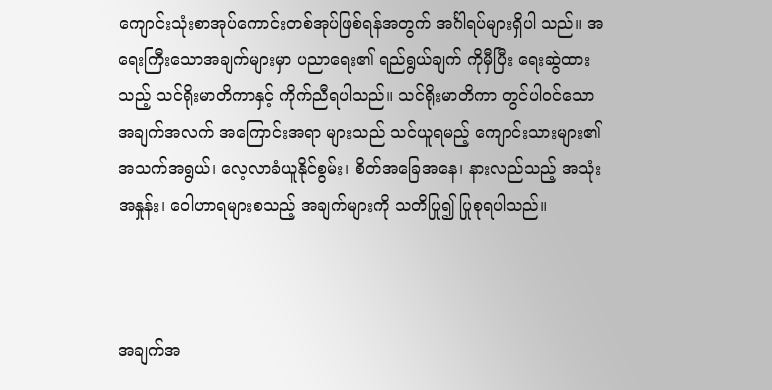ကျောင်းသုံးစာအုပ်ကောင်းတစ်အုပ်ဖြစ်ရန်အတွက် အင်္ဂါရပ်များရှိပါ သည်။ အရေးကြီးသောအချက်များမှာ ပညာရေး၏ ရည်ရွယ်ချက် ကိုမှီပြီး ရေးဆွဲထားသည့် သင်ရိုးမာတိကာနှင့် ကိုက်ညီရပါသည်။ သင်ရိုးမာတိကာ တွင်ပါဝင်သော အချက်အလက် အကြောင်းအရာ များသည် သင်ယူရမည့် ကျောင်းသားများ၏ အသက်အရွယ်၊ လေ့လာခံယူနိုင်စွမ်း၊ စိတ်အခြေအနေ၊ နားလည်သည့် အသုံးအနှုန်း၊ ဝေါဟာရများစသည့် အချက်များကို သတိပြု၍ ပြုစုရပါသည်။



အချက်အ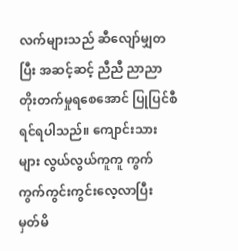လက်များသည် ဆီလျော်မျှတပြီး အဆင့်ဆင့် ညီညီ ညာညာ တိုးတက်မှုရစေအောင် ပြုပြင်စီရင်ရပါသည်။ ကျောင်းသား များ လွယ်လွယ်ကူကူ ကွက်ကွက်ကွင်းကွင်းလေ့လာပြီး မှတ်မိ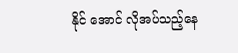နိုင် အောင် လိုအပ်သည့်နေ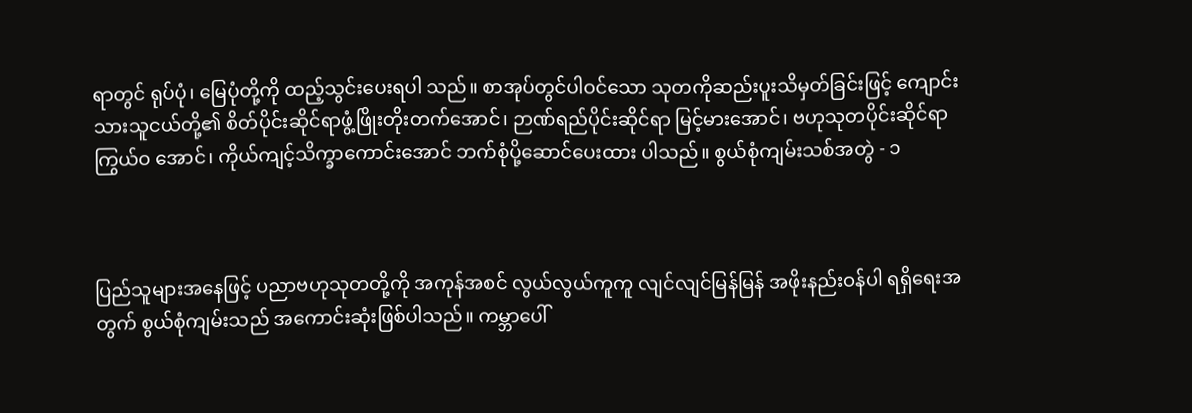ရာတွင် ရုပ်ပုံ၊ မြေပုံတို့ကို ထည့်သွင်းပေးရပါ သည်။ စာအုပ်တွင်ပါဝင်သော သုတကိုဆည်းပူးသိမှတ်ခြင်းဖြင့် ကျောင်းသားသူငယ်တို့၏ စိတ်ပိုင်းဆိုင်ရာဖွံ့ဖြိုးတိုးတက်အောင်၊ ဉာဏ်ရည်ပိုင်းဆိုင်ရာ မြင့်မားအောင်၊ ဗဟုသုတပိုင်းဆိုင်ရာ ကြွယ်ဝ အောင်၊ ကိုယ်ကျင့်သိက္ခာကောင်းအောင် ဘက်စုံပို့ဆောင်ပေးထား ပါသည်။ စွယ်စုံကျမ်းသစ်အတွဲ - ၁



ပြည်သူများအနေဖြင့် ပညာဗဟုသုတတို့ကို အကုန်အစင် လွယ်လွယ်ကူကူ လျင်လျင်မြန်မြန် အဖိုးနည်းဝန်ပါ ရရှိရေးအတွက် စွယ်စုံကျမ်းသည် အကောင်းဆုံးဖြစ်ပါသည်။ ကမ္ဘာပေါ်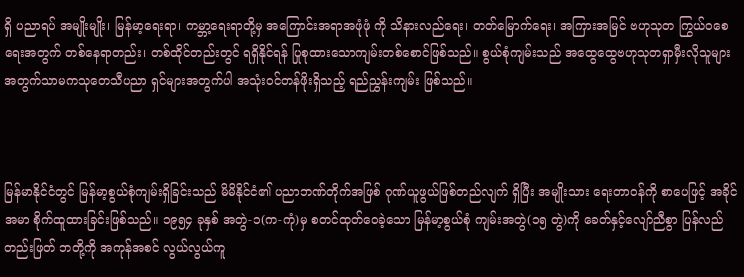ရှိ ပညာရပ် အမျိုးမျိုး၊ မြန်မာ့ရေးရာ၊ ကမ္ဘာ့ရေးရာတို့မှ အကြောင်းအရာအဖုံဖုံ ကို သိနားလည်ရေး၊ တတ်မြောက်ရေး၊ အကြားအမြင် ဗဟုသုတ ကြွယ်ဝစေရေးအတွက် တစ်နေရာတည်း၊ တစ်ထိုင်တည်းတွင် ရရှိနိုင်ရန် ပြုစုထားသောကျမ်းတစ်စောင်ဖြစ်သည်။ စွယ်စုံကျမ်းသည် အထွေထွေဗဟုသုတရှာမှီးလိုသူများအတွက်သာမကသုတေသီပညာ ရှင်များအတွက်ပါ အသုံးဝင်တန်ဖိုးရှိသည့် ရည်ညွှန်းကျမ်း ဖြစ်သည်။



မြန်မာနိုင်ငံတွင် မြန်မာ့စွယ်စုံကျမ်းရှိခြင်းသည် မိမိနိုင်ငံ၏ ပညာဘဏ်တိုက်အဖြစ် ဂုဏ်ယူဖွယ်ဖြစ်တည်လျက် ရှိပြီး အမျိုးသား ရေးတာဝန်ကို စာပေဖြင့် အခိုင်အမာ စိုက်ထူထားခြင်းဖြစ်သည်။ ၁၉၅၄ ခုနှစ် အတွဲ-၁(က-ကုံ)မှ စတင်ထုတ်ဝေခဲ့သော မြန်မာ့စွယ်စုံ ကျမ်းအတွဲ(၁၅ တွဲ)ကို ခေတ်နှင့်လျော်ညီစွာ ပြန်လည်တည်းဖြတ် ဘတို့ကို အကုန်အစင် လွယ်လွယ်ကူ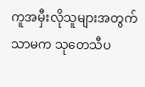ကူအမှီးလိုသူများအတွက်သာမက သုတေသီပ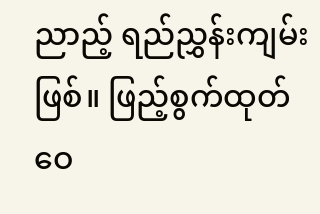ညာည့် ရည်ညွှန်းကျမ်းဖြစ်။ ဖြည့်စွက်ထုတ်ဝေ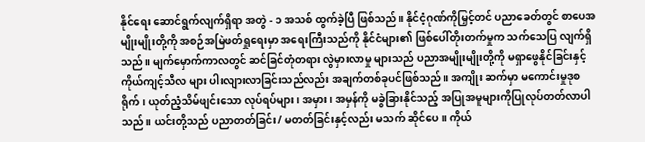နိုင်ရေး ဆောင်ရွက်လျက်ရှိရာ အတွဲ - ၁ အသစ် ထွက်ခဲ့ပြီ ဖြစ်သည်။ နိုင်ငံ့ဂုဏ်ကိုမြှင့်တင် ပညာခေတ်တွင် စာပေအမျိုးမျိုးတို့ကို အစဉ်အမြဲဖတ်ရှုရေးမှာ အရေးကြီးသည်ကို နိုင်ငံများ၏ ဖြစ်ပေါ်တိုးတက်မှုက သက်သေပြ လျက်ရှိသည်။ မျက်မှောက်ကာလတွင် ဆင်ခြင်တုံတရား လွဲမှားလာမှု များသည် ပညာအမျိုးမျိုးတို့ကို မရှာဖွေနိုင်ခြင်းနှင့် ကိုယ်ကျင့်သီလ များ ပါးလျားလာခြင်းသည်လည်း အချက်တစ်ခုပင်ဖြစ်သည်။ အကျိုး ဆက်မှာ မကောင်းမှုဒုစရိုက်၊ ယုတ်ညံ့သိမ်ဖျင်းသော လုပ်ရပ်များ၊ အမှား၊ အမှန်ကို မခွဲခြားနိုင်သည့် အပြုအမူများကိုပြုလုပ်တတ်လာပါ သည်။ ယင်းတို့သည် ပညာတတ်ခြင်း/ မတတ်ခြင်းနှင့်လည်း မသက် ဆိုင်ပေ။ ကိုယ်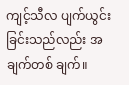ကျင့်သီလ ပျက်ယွင်းခြင်းသည်လည်း အချက်တစ် ချက်။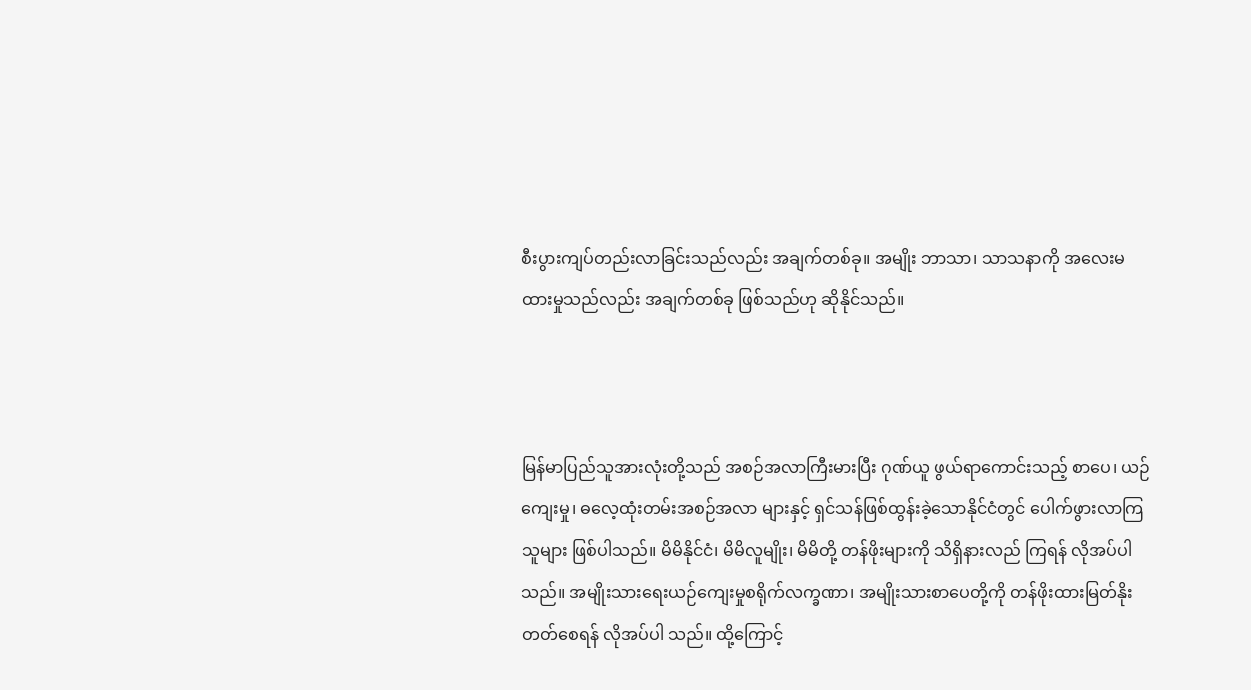စီးပွားကျပ်တည်းလာခြင်းသည်လည်း အချက်တစ်ခု။ အမျိုး ဘာသာ၊ သာသနာကို အလေးမထားမှုသည်လည်း အချက်တစ်ခု ဖြစ်သည်ဟု ဆိုနိုင်သည်။



မြန်မာပြည်သူအားလုံးတို့သည် အစဉ်အလာကြီးမားပြီး ဂုဏ်ယူ ဖွယ်ရာကောင်းသည့် စာပေ၊ ယဉ်ကျေးမှု၊ ဓလေ့ထုံးတမ်းအစဉ်အလာ များနှင့် ရှင်သန်ဖြစ်ထွန်းခဲ့သောနိုင်ငံတွင် ပေါက်ဖွားလာကြသူများ ဖြစ်ပါသည်။ မိမိနိုင်ငံ၊ မိမိလူမျိုး၊ မိမိတို့ တန်ဖိုးများကို သိရှိနားလည် ကြရန် လိုအပ်ပါသည်။ အမျိုးသားရေးယဉ်ကျေးမှုစရိုက်လက္ခဏာ၊ အမျိုးသားစာပေတို့ကို တန်ဖိုးထားမြတ်နိုးတတ်စေရန် လိုအပ်ပါ သည်။ ထို့ကြောင့်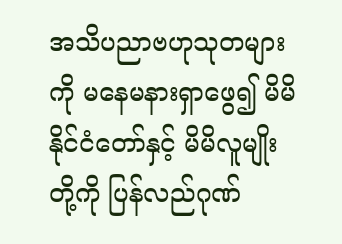အသိပညာဗဟုသုတများကို မနေမနားရှာဖွေ၍ မိမိနိုင်ငံတော်နှင့် မိမိလူမျိုးတို့ကို ပြန်လည်ဂုဏ်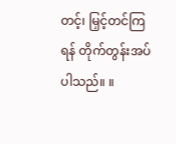တင့်၊ မြှင့်တင်ကြရန် တိုက်တွန်းအပ်ပါသည်။ ။